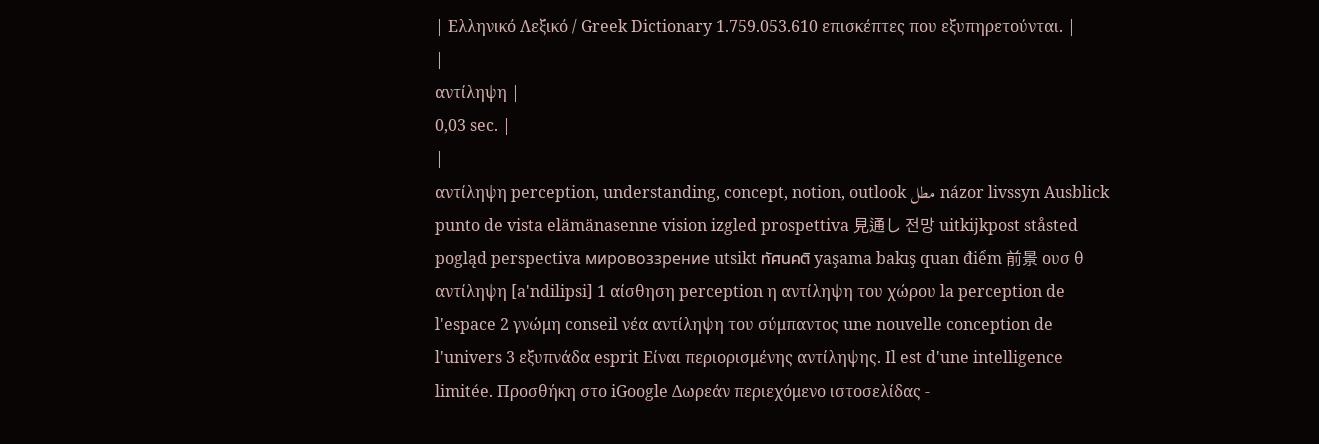| Ελληνικό Λεξικό / Greek Dictionary 1.759.053.610 επισκέπτες που εξυπηρετούνται. |
|
αντίληψη |
0,03 sec. |
|
αντίληψη perception, understanding, concept, notion, outlook مطل názor livssyn Ausblick punto de vista elämänasenne vision izgled prospettiva 見通し 전망 uitkijkpost ståsted pogląd perspectiva мировоззрение utsikt ทัศนคติ yaşama bakış quan điểm 前景 ουσ θ αντίληψη [a'ndilipsi] 1 αίσθηση perception η αντίληψη του χώρου la perception de l'espace 2 γνώμη conseil νέα αντίληψη του σύμπαντος une nouvelle conception de l'univers 3 εξυπνάδα esprit Είναι περιορισμένης αντίληψης. Il est d'une intelligence limitée. Προσθήκη στο iGoogle Δωρεάν περιεχόμενο ιστοσελίδας -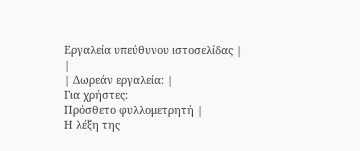Εργαλεία υπεύθυνου ιστοσελίδας |
|
| Δωρεάν εργαλεία: |
Για χρήστες:
Πρόσθετο φυλλομετρητή |
Η λέξη της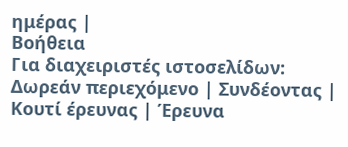ημέρας |
Βοήθεια
Για διαχειριστές ιστοσελίδων: Δωρεάν περιεχόμενο | Συνδέοντας | Κουτί έρευνας | Έρευνα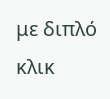με διπλό κλικ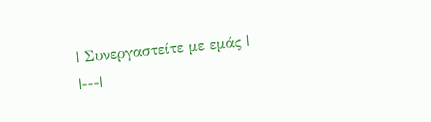| Συνεργαστείτε με εμάς |
|---|